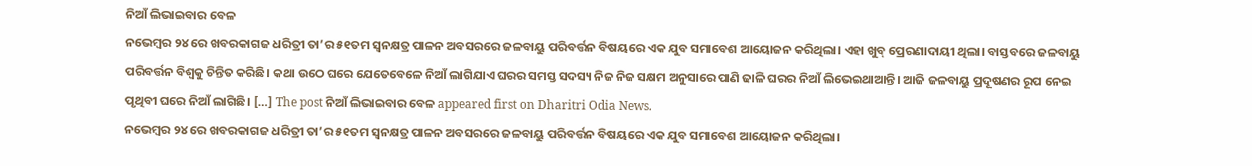ନିଆଁ ଲିଭାଇବାର ବେଳ
ନଭେମ୍ବର ୨୪ ରେ ଖବରକାଗଜ ଧରିତ୍ରୀ ତା’ର ୫୧ତମ ସ୍ବନକ୍ଷତ୍ର ପାଳନ ଅବସରରେ ଜଳବାୟୁ ପରିବର୍ତ୍ତନ ବିଷୟରେ ଏକ ଯୁବ ସମାବେଶ ଆୟୋଜନ କରିଥିଲା। ଏହା ଖୁବ୍ ପ୍ରେରଣାଦାୟୀ ଥିଲା। ବାସ୍ତବରେ ଜଳବାୟୁ ପରିବର୍ତ୍ତନ ବିଶ୍ୱକୁ ଚିନ୍ତିତ କରିଛି। କଥା ଉଠେ ଘରେ ଯେତେବେଳେ ନିଆଁ ଲାଗିଯାଏ ଘରର ସମସ୍ତ ସଦସ୍ୟ ନିଜ ନିଜ ସକ୍ଷମ ଅନୁସାରେ ପାଣି ଢାଳି ଘରର ନିଆଁ ଲିଭେଇଥାଆନ୍ତି। ଆଜି ଜଳବାୟୁ ପ୍ରଦୂଷଣର ରୂପ ନେଇ ପୃଥିବୀ ଘରେ ନିଆଁ ଲାଗିଛି। […] The post ନିଆଁ ଲିଭାଇବାର ବେଳ appeared first on Dharitri Odia News.
ନଭେମ୍ବର ୨୪ ରେ ଖବରକାଗଜ ଧରିତ୍ରୀ ତା’ର ୫୧ତମ ସ୍ବନକ୍ଷତ୍ର ପାଳନ ଅବସରରେ ଜଳବାୟୁ ପରିବର୍ତ୍ତନ ବିଷୟରେ ଏକ ଯୁବ ସମାବେଶ ଆୟୋଜନ କରିଥିଲା।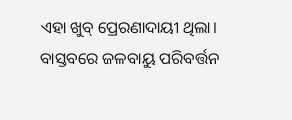ଏହା ଖୁବ୍ ପ୍ରେରଣାଦାୟୀ ଥିଲା। ବାସ୍ତବରେ ଜଳବାୟୁ ପରିବର୍ତ୍ତନ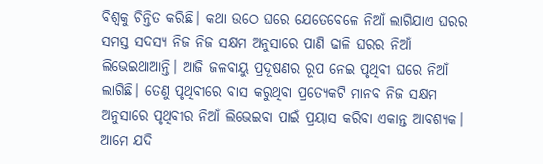ବିଶ୍ୱକୁ ଚିନ୍ତିତ କରିଛି। କଥା ଉଠେ ଘରେ ଯେତେବେଳେ ନିଆଁ ଲାଗିଯାଏ ଘରର ସମସ୍ତ ସଦସ୍ୟ ନିଜ ନିଜ ସକ୍ଷମ ଅନୁସାରେ ପାଣି ଢାଳି ଘରର ନିଆଁ ଲିଭେଇଥାଆନ୍ତି। ଆଜି ଜଳବାୟୁ ପ୍ରଦୂଷଣର ରୂପ ନେଇ ପୃଥିବୀ ଘରେ ନିଆଁ ଲାଗିଛି। ତେଣୁ ପୃଥିବୀରେ ବାସ କରୁଥିବା ପ୍ରତ୍ୟେକଟି ମାନବ ନିଜ ସକ୍ଷମ ଅନୁସାରେ ପୃଥିବୀର ନିଆଁ ଲିଭେଇବା ପାଇଁ ପ୍ରୟାସ କରିବା ଏକାନ୍ତ ଆବଶ୍ୟକ। ଆମେ ଯଦି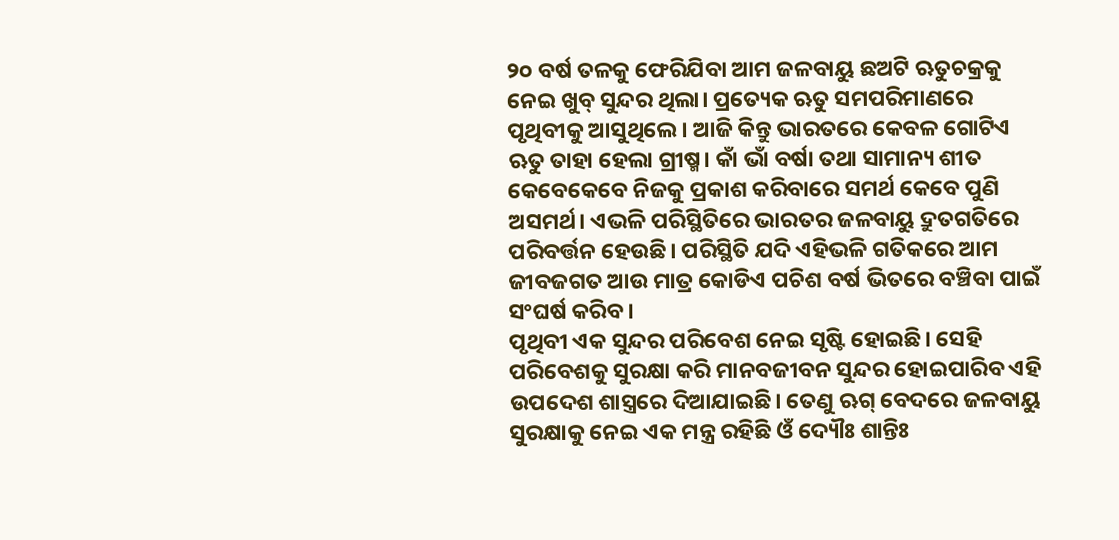୨୦ ବର୍ଷ ତଳକୁ ଫେରିଯିବା ଆମ ଜଳବାୟୁ ଛଅଟି ଋତୁଚକ୍ରକୁ ନେଇ ଖୁବ୍ ସୁନ୍ଦର ଥିଲା। ପ୍ରତ୍ୟେକ ଋତୁ ସମପରିମାଣରେ ପୃଥିବୀକୁ ଆସୁଥିଲେ। ଆଜି କିନ୍ତୁ ଭାରତରେ କେବଳ ଗୋଟିଏ ଋତୁ ତାହା ହେଲା ଗ୍ରୀଷ୍ମ। କାଁ ଭାଁ ବର୍ଷା ତଥା ସାମାନ୍ୟ ଶୀତ କେବେକେବେ ନିଜକୁ ପ୍ରକାଶ କରିବାରେ ସମର୍ଥ କେବେ ପୁଣି ଅସମର୍ଥ। ଏଭଳି ପରିସ୍ଥିତିରେ ଭାରତର ଜଳବାୟୁ ଦ୍ରୁତଗତିରେ ପରିବର୍ତ୍ତନ ହେଉଛି। ପରିସ୍ଥିତି ଯଦି ଏହିଭଳି ଗତିକରେ ଆମ ଜୀବଜଗତ ଆଉ ମାତ୍ର କୋଡିଏ ପଚିଶ ବର୍ଷ ଭିତରେ ବଞ୍ଚିବା ପାଇଁ ସଂଘର୍ଷ କରିବ।
ପୃଥିବୀ ଏକ ସୁନ୍ଦର ପରିବେଶ ନେଇ ସୃଷ୍ଟି ହୋଇଛି। ସେହି ପରିବେଶକୁ ସୁରକ୍ଷା କରି ମାନବଜୀବନ ସୁନ୍ଦର ହୋଇପାରିବ ଏହି ଉପଦେଶ ଶାସ୍ତ୍ରରେ ଦିଆଯାଇଛି। ତେଣୁ ଋଗ୍ ବେଦରେ ଜଳବାୟୁ ସୁରକ୍ଷାକୁ ନେଇ ଏକ ମନ୍ତ୍ର ରହିଛି ଓଁ ଦ୍ୟୌଃ ଶାନ୍ତିଃ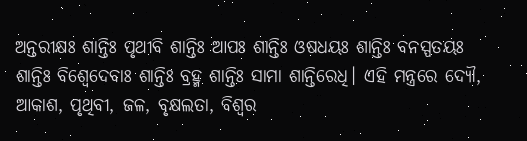ଅନ୍ତରୀକ୍ଷଃ ଶାନ୍ତିଃ ପୃଥୀବି ଶାନ୍ତିଃ ଆପଃ ଶାନ୍ତିଃ ଓଷଧୟଃ ଶାନ୍ତିଃ ବନସ୍ପତୟଃ ଶାନ୍ତିଃ ବିଶ୍ୱେଦେବାଃ ଶାନ୍ତିଃ ବ୍ରହ୍ମ ଶାନ୍ତିଃ ସାମା ଶାନ୍ତିରେଧି। ଏହି ମନ୍ତ୍ରରେ ଦ୍ୟୌ, ଆକାଶ, ପୃଥିବୀ, ଜଳ, ବୃକ୍ଷଲତା, ବିଶ୍ୱର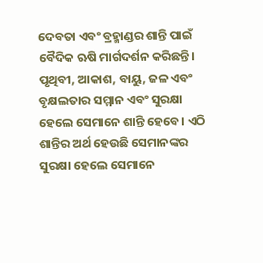ଦେବତା ଏବଂ ବ୍ରହ୍ମାଣ୍ଡର ଶାନ୍ତି ପାଇଁ ବୈଦିକ ଋଷି ମାର୍ଗଦର୍ଶନ କରିଛନ୍ତି। ପୃଥିବୀ, ଆକାଶ, ବାୟୁ, ଜଳ ଏବଂ ବୃକ୍ଷଲତାର ସମ୍ମାନ ଏବଂ ସୁରକ୍ଷା ହେଲେ ସେମାନେ ଶାନ୍ତି ହେବେ। ଏଠି ଶାନ୍ତିର ଅର୍ଥ ହେଉଛି ସେମାନଙ୍କର ସୁରକ୍ଷା ହେଲେ ସେମାନେ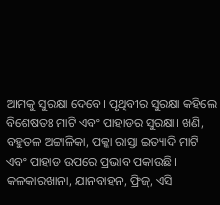ଆମକୁ ସୁରକ୍ଷା ଦେବେ। ପୃଥିବୀର ସୁରକ୍ଷା କହିଲେ ବିଶେଷତଃ ମାଟି ଏବଂ ପାହାଡର ସୁରକ୍ଷା। ଖଣି, ବହୁତଳ ଅଟ୍ଟାଳିକା, ପକ୍କା ରାସ୍ତା ଇତ୍ୟାଦି ମାଟି ଏବଂ ପାହାଡ ଉପରେ ପ୍ରଭାବ ପକାଉଛି। କଳକାରଖାନା, ଯାନବାହନ, ଫ୍ରିଜ୍, ଏସି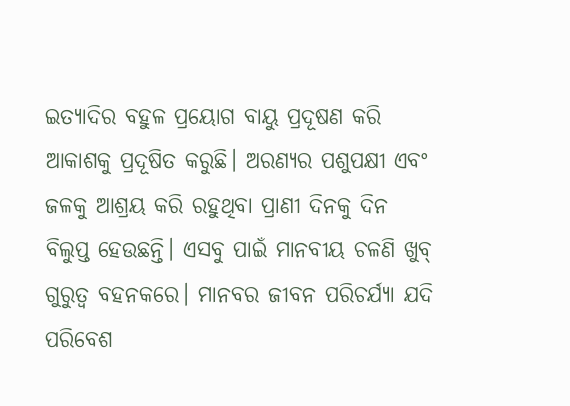ଇତ୍ୟାଦିର ବହୁଳ ପ୍ରୟୋଗ ବାୟୁ ପ୍ରଦୂଷଣ କରି ଆକାଶକୁ ପ୍ରଦୂଷିତ କରୁଛି। ଅରଣ୍ୟର ପଶୁପକ୍ଷୀ ଏବଂ ଜଳକୁ ଆଶ୍ରୟ କରି ରହୁଥିବା ପ୍ରାଣୀ ଦିନକୁ ଦିନ ବିଲୁପ୍ତ ହେଉଛନ୍ତି। ଏସବୁ ପାଇଁ ମାନବୀୟ ଚଳଣି ଖୁବ୍ ଗୁରୁତ୍ୱ ବହନକରେ। ମାନବର ଜୀବନ ପରିଚର୍ଯ୍ୟା ଯଦି ପରିବେଶ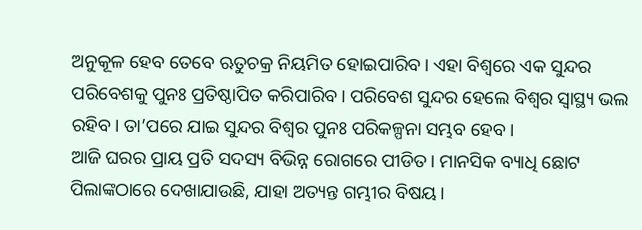ଅନୁକୂଳ ହେବ ତେବେ ଋତୁଚକ୍ର ନିୟମିତ ହୋଇପାରିବ। ଏହା ବିଶ୍ୱରେ ଏକ ସୁନ୍ଦର ପରିବେଶକୁ ପୁନଃ ପ୍ରତିଷ୍ଠାପିତ କରିପାରିବ। ପରିବେଶ ସୁନ୍ଦର ହେଲେ ବିଶ୍ୱର ସ୍ବାସ୍ଥ୍ୟ ଭଲ ରହିବ। ତା’ପରେ ଯାଇ ସୁନ୍ଦର ବିଶ୍ୱର ପୁନଃ ପରିକଳ୍ପନା ସମ୍ଭବ ହେବ।
ଆଜି ଘରର ପ୍ରାୟ ପ୍ରତି ସଦସ୍ୟ ବିଭିନ୍ନ ରୋଗରେ ପୀଡିତ। ମାନସିକ ବ୍ୟାଧି ଛୋଟ ପିଲାଙ୍କଠାରେ ଦେଖାଯାଉଛି, ଯାହା ଅତ୍ୟନ୍ତ ଗମ୍ଭୀର ବିଷୟ।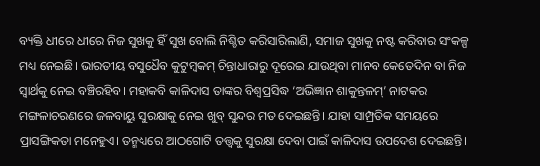ବ୍ୟକ୍ତି ଧୀରେ ଧୀରେ ନିଜ ସୁଖକୁ ହିଁ ସୁଖ ବୋଲି ନିଶ୍ଚିତ କରିସାରିଲାଣି, ସମାଜ ସୁଖକୁ ନଷ୍ଟ କରିବାର ସଂକଳ୍ପ ମଧ୍ୟ ନେଇଛି। ଭାରତୀୟ ବସୁଧୈବ କୁଟୁମ୍ବକମ୍ ଚିନ୍ତାଧାରାରୁ ଦୂରେଇ ଯାଉଥିବା ମାନବ କେତେଦିନ ବା ନିଜ ସ୍ବାର୍ଥକୁ ନେଇ ବଞ୍ଚିରହିବ। ମହାକବି କାଳିଦାସ ତାଙ୍କର ବିଶ୍ୱପ୍ରସିଦ୍ଧ ‘ଅଭିଜ୍ଞାନ ଶାକୁନ୍ତଳମ୍’ ନାଟକର ମଙ୍ଗଳାଚରଣରେ ଜଳବାୟୁ ସୁରକ୍ଷାକୁ ନେଇ ଖୁବ୍ ସୁନ୍ଦର ମତ ଦେଇଛନ୍ତି। ଯାହା ସାମ୍ପ୍ରତିକ ସମୟରେ ପ୍ରାସଙ୍ଗିକତା ମନେହୁଏ। ତନ୍ମଧ୍ୟରେ ଆଠଗୋଟି ତତ୍ତ୍ୱକୁ ସୁରକ୍ଷା ଦେବା ପାଇଁ କାଳିଦାସ ଉପଦେଶ ଦେଇଛନ୍ତି।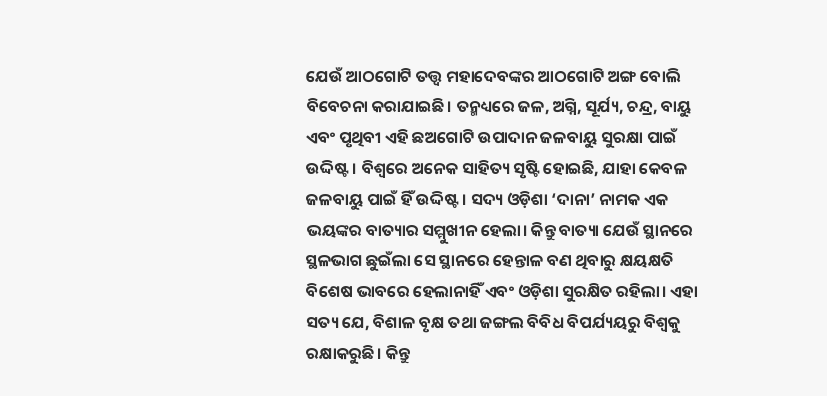ଯେଉଁ ଆଠଗୋଟି ତତ୍ତ୍ୱ ମହାଦେବଙ୍କର ଆଠଗୋଟି ଅଙ୍ଗ ବୋଲି ବିବେଚନା କରାଯାଇଛି। ତନ୍ମଧ୍ୟରେ ଜଳ, ଅଗ୍ନି, ସୂର୍ଯ୍ୟ, ଚନ୍ଦ୍ର, ବାୟୁ ଏବଂ ପୃଥିବୀ ଏହି ଛଅଗୋଟି ଉପାଦାନ ଜଳବାୟୁ ସୁରକ୍ଷା ପାଇଁ ଉଦ୍ଦିଷ୍ଟ। ବିଶ୍ୱରେ ଅନେକ ସାହିତ୍ୟ ସୃଷ୍ଟି ହୋଇଛି, ଯାହା କେବଳ ଜଳବାୟୁ ପାଇଁ ହିଁ ଉଦ୍ଦିଷ୍ଟ। ସଦ୍ୟ ଓଡ଼ିଶା ‘ଦାନା’ ନାମକ ଏକ ଭୟଙ୍କର ବାତ୍ୟାର ସମ୍ମୁଖୀନ ହେଲା। କିନ୍ତୁ ବାତ୍ୟା ଯେଉଁ ସ୍ଥାନରେ ସ୍ଥଳଭାଗ ଛୁଇଁଲା ସେ ସ୍ଥାନରେ ହେନ୍ତାଳ ବଣ ଥିବାରୁ କ୍ଷୟକ୍ଷତି ବିଶେଷ ଭାବରେ ହେଲାନାହିଁ ଏବଂ ଓଡ଼ିଶା ସୁରକ୍ଷିତ ରହିଲା। ଏହା ସତ୍ୟ ଯେ, ବିଶାଳ ବୃକ୍ଷ ତଥା ଜଙ୍ଗଲ ବିବିଧ ବିପର୍ଯ୍ୟୟରୁ ବିଶ୍ୱକୁ ରକ୍ଷାକରୁଛି। କିନ୍ତୁ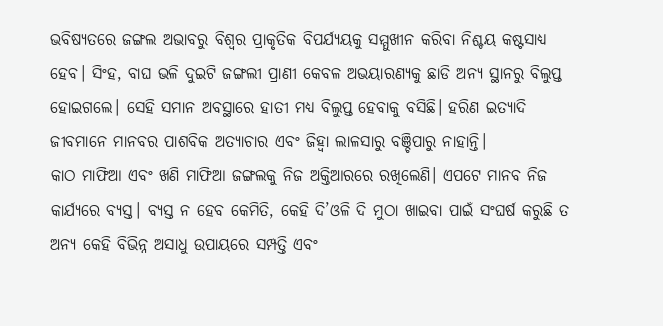ଭବିଷ୍ୟତରେ ଜଙ୍ଗଲ ଅଭାବରୁ ବିଶ୍ୱର ପ୍ରାକୃତିକ ବିପର୍ଯ୍ୟୟକୁ ସମ୍ମୁଖୀନ କରିବା ନିଶ୍ଚୟ କଷ୍ଟସାଧ୍ୟ ହେବ। ସିଂହ, ବାଘ ଭଳି ଦୁଇଟି ଜଙ୍ଗଲୀ ପ୍ରାଣୀ କେବଳ ଅଭୟାରଣ୍ୟକୁ ଛାଡି ଅନ୍ୟ ସ୍ଥାନରୁ ବିଲୁପ୍ତ ହୋଇଗଲେ। ସେହି ସମାନ ଅବସ୍ଥାରେ ହାତୀ ମଧ୍ୟ ବିଲୁପ୍ତ ହେବାକୁ ବସିଛି। ହରିଣ ଇତ୍ୟାଦି ଜୀବମାନେ ମାନବର ପାଶବିକ ଅତ୍ୟାଚାର ଏବଂ ଜିହ୍ବା ଲାଳସାରୁ ବଞ୍ଚିପାରୁ ନାହାନ୍ତି।
କାଠ ମାଫିଆ ଏବଂ ଖଣି ମାଫିଆ ଜଙ୍ଗଲକୁ ନିଜ ଅକ୍ତିଆରରେ ରଖିଲେଣି। ଏପଟେ ମାନବ ନିଜ କାର୍ଯ୍ୟରେ ବ୍ୟସ୍ତ। ବ୍ୟସ୍ତ ନ ହେବ କେମିତି, କେହି ଦି’ଓଳି ଦି ମୁଠା ଖାଇବା ପାଇଁ ସଂଘର୍ଷ କରୁଛି ତ ଅନ୍ୟ କେହି ବିଭିନ୍ନ ଅସାଧୁ ଉପାୟରେ ସମ୍ପତ୍ତି ଏବଂ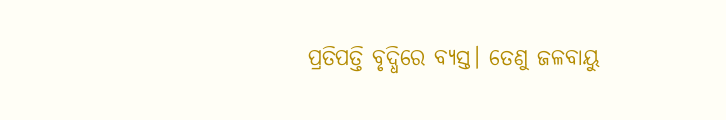ପ୍ରତିପତ୍ତି ବୃଦ୍ଧିରେ ବ୍ୟସ୍ତ। ତେଣୁ ଜଳବାୟୁ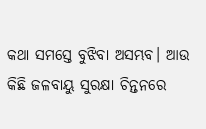କଥା ସମସ୍ତେ ବୁଝିବା ଅସମ୍ଭବ। ଆଉ କିଛି ଜଳବାୟୁ ସୁରକ୍ଷା ଚିନ୍ତନରେ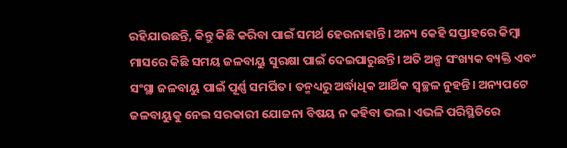ରହିଯାଉଛନ୍ତି, କିନ୍ତୁ କିଛି କରିବା ପାଇଁ ସମର୍ଥ ହେଉନାହାନ୍ତି। ଅନ୍ୟ କେହି ସପ୍ତାହରେ କିମ୍ବା ମାସରେ କିଛି ସମୟ ଜଳବାୟୁ ସୁରକ୍ଷା ପାଇଁ ଦେଇପାରୁଛନ୍ତି। ଅତି ଅଳ୍ପ ସଂଖ୍ୟକ ବ୍ୟକ୍ତି ଏବଂ ସଂସ୍ଥା ଜଳବାୟୁ ପାଇଁ ପୂର୍ଣ୍ଣ ସମର୍ପିତ। ତନ୍ମଧ୍ୟରୁ ଅର୍ଦ୍ଧାଧିକ ଆର୍ଥିକ ସ୍ବଚ୍ଛଳ ନୁହନ୍ତି। ଅନ୍ୟପଟେ ଜଳବାୟୁକୁ ନେଇ ସରକାରୀ ଯୋଜନା ବିଷୟ ନ କହିବା ଭଲ। ଏଭଳି ପରିସ୍ଥିତିରେ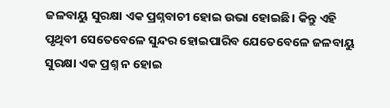ଜଳବାୟୁ ସୁରକ୍ଷା ଏକ ପ୍ରଶ୍ନବାଚୀ ହୋଇ ଉଭା ହୋଇଛି। କିନ୍ତୁ ଏହି ପୃଥିବୀ ସେତେବେଳେ ସୁନ୍ଦର ହୋଇପାରିବ ଯେତେବେଳେ ଜଳବାୟୁ ସୁରକ୍ଷା ଏକ ପ୍ରଶ୍ନ ନ ହୋଇ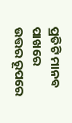ପ୍ରତିଟି ମାନବ ପାଖରେ ଉତ୍ତର ରୂପରେ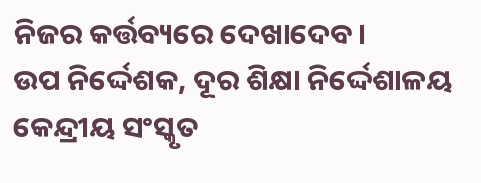ନିଜର କର୍ତ୍ତବ୍ୟରେ ଦେଖାଦେବ।
ଉପ ନିର୍ଦ୍ଦେଶକ, ଦୂର ଶିକ୍ଷା ନିର୍ଦ୍ଦେଶାଳୟ
କେନ୍ଦ୍ରୀୟ ସଂସ୍କୃତ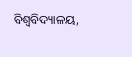ବିଶ୍ୱବିଦ୍ୟାଳୟ,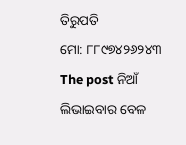ତିରୁପତି
ମୋ: ୮୮୯୭୪୨୬୨୪୩
The post ନିଆଁ ଲିଭାଇବାର ବେଳ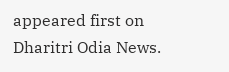appeared first on Dharitri Odia News.